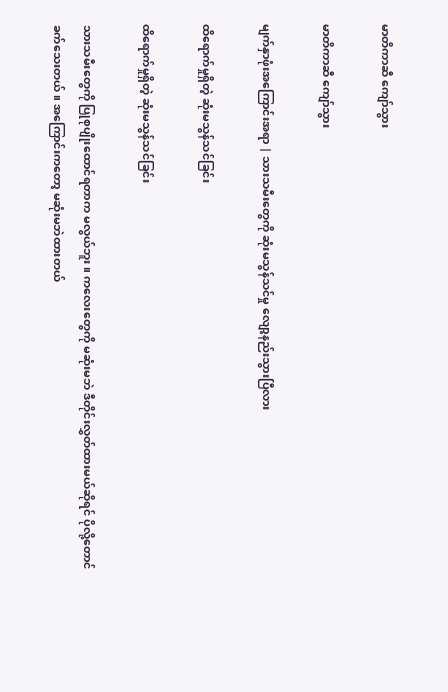မာတိကာဆီ ကျော်သွား

မာတိကာဆီ ကျော်သွား

မျက်နှာဖုံးအကြောင်းအရာ | သားသမီးတွေကို ဆုံးမသွန်သင်မှု လျော့နည်းသွားပြီလား

ထိရောက်မှုရှိတဲ့ ဆုံးမသွန်သင်ခြင်း

ထိရောက်မှုရှိတဲ့ ဆုံးမသွန်သင်ခြင်း

သားသမီးတွေကို ပြုစုပျိုးထောင်ရတာက မလွယ်ဘူး။ ကလေးတွေကို မဆုံးမဘဲ ဒီတိုင်းလွှတ်ထားမယ်ဆိုရင် ပိုလို့တောင်ခက်သေးတယ်။ အကြောင်းကတော့ မဆုံးမဘဲထားတယ်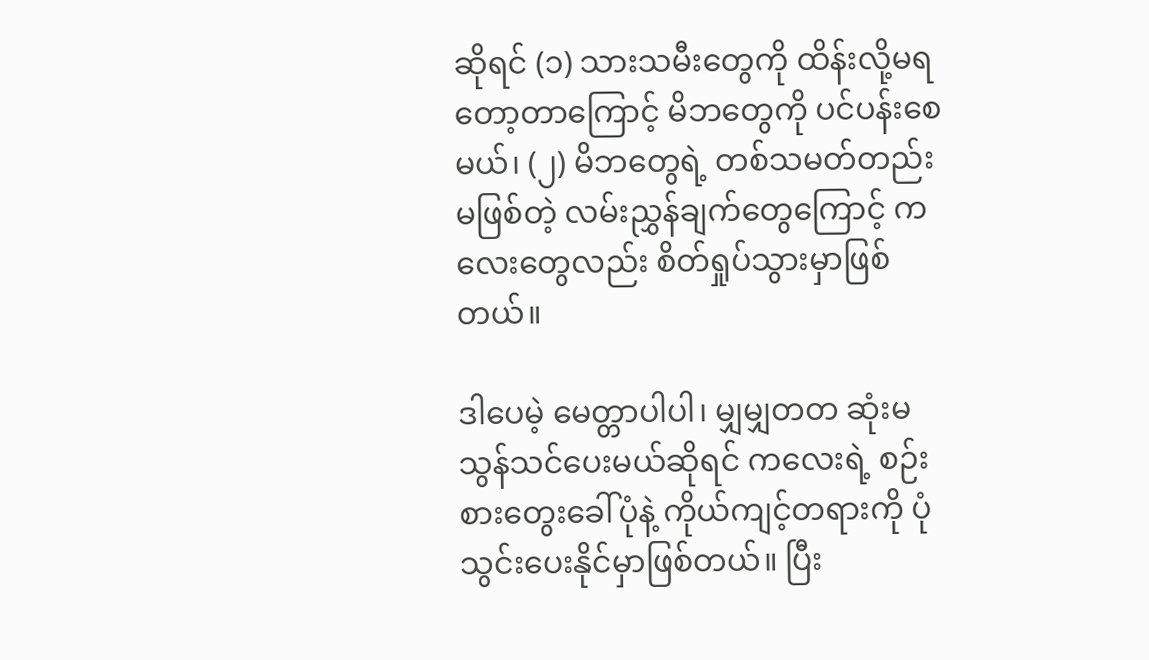ဆိုရင် (၁) သားသမီးတွေကို ထိန်းလို့မရတော့တာကြောင့် မိဘတွေကို ပင်ပန်းစေမယ်၊ (၂) မိဘတွေရဲ့ တစ်သမတ်တည်းမဖြစ်တဲ့ လမ်းညွှန်ချက်တွေကြောင့် ကလေးတွေလည်း စိတ်ရှုပ်သွားမှာဖြစ်တယ်။

ဒါပေမဲ့ မေတ္တာပါပါ၊ မျှမျှတတ ဆုံးမသွန်သင်ပေးမယ်ဆိုရင် ကလေးရဲ့ စဉ်းစားတွေးခေါ်ပုံနဲ့ ကိုယ်ကျင့်တရားကို ပုံသွင်းပေးနိုင်မှာဖြစ်တယ်။ ပြီး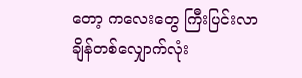တော့ ကလေးတွေ ကြီးပြင်းလာချိန်တစ်လျှောက်လုံး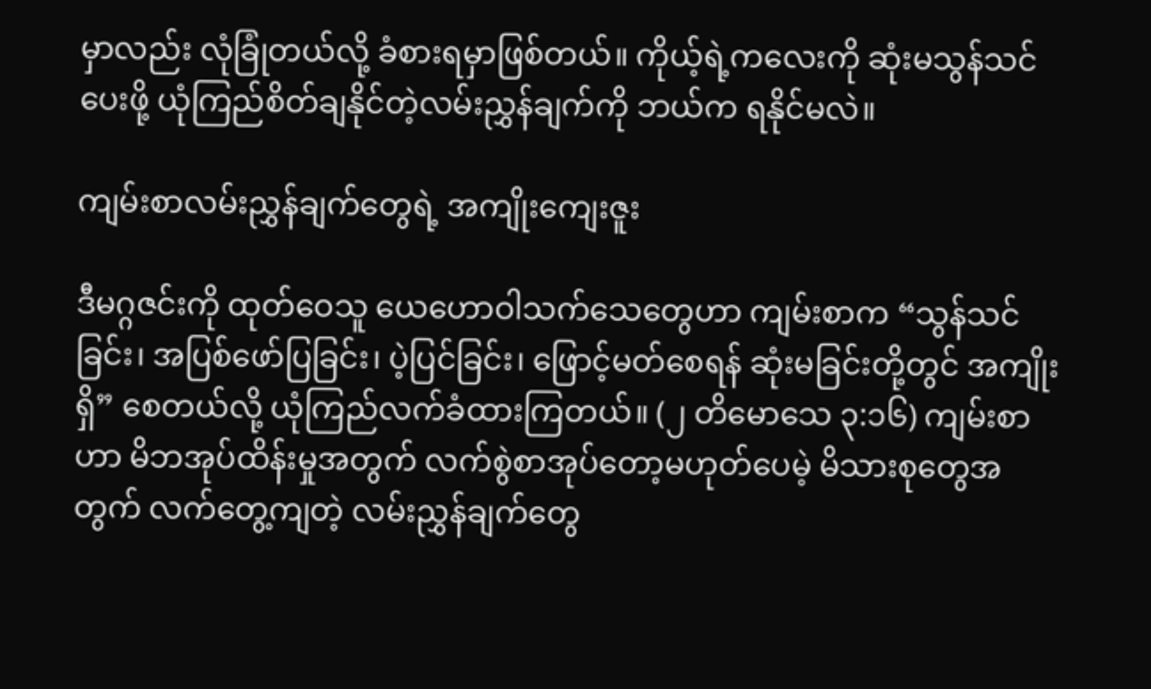မှာလည်း လုံခြုံတယ်လို့ ခံစားရမှာဖြစ်တယ်။ ကိုယ့်ရဲ့ကလေးကို ဆုံးမသွန်သင်ပေးဖို့ ယုံကြည်စိတ်ချနိုင်တဲ့လမ်းညွှန်ချက်ကို ဘယ်က ရနိုင်မလဲ။

ကျမ်းစာလမ်းညွှန်ချက်တွေရဲ့ အကျိုးကျေးဇူး

ဒီမဂ္ဂဇင်းကို ထုတ်ဝေသူ ယေဟောဝါသက်သေတွေဟာ ကျမ်းစာက “သွန်သင်ခြင်း၊ အပြစ်ဖော်ပြခြင်း၊ ပဲ့ပြင်ခြင်း၊ ဖြောင့်မတ်စေရန် ဆုံးမခြင်းတို့တွင် အကျိုးရှိ” စေတယ်လို့ ယုံကြည်လက်ခံထားကြတယ်။ (၂ တိမောသေ ၃:၁၆) ကျမ်းစာဟာ မိဘအုပ်ထိန်းမှုအတွက် လက်စွဲစာအုပ်တော့မဟုတ်ပေမဲ့ မိသားစုတွေအတွက် လက်တွေ့ကျတဲ့ လမ်းညွှန်ချက်တွေ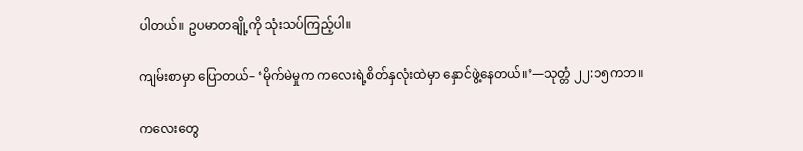ပါတယ်။ ဥပမာတချို့ကို သုံးသပ်ကြည့်ပါ။

ကျမ်းစာမှာ ပြောတယ်– ‘မိုက်မဲမှုက ကလေးရဲ့စိတ်နှလုံးထဲမှာ နှောင်ဖွဲ့နေတယ်။’—သုတ္တံ ၂၂:၁၅ကဘ။

ကလေးတွေ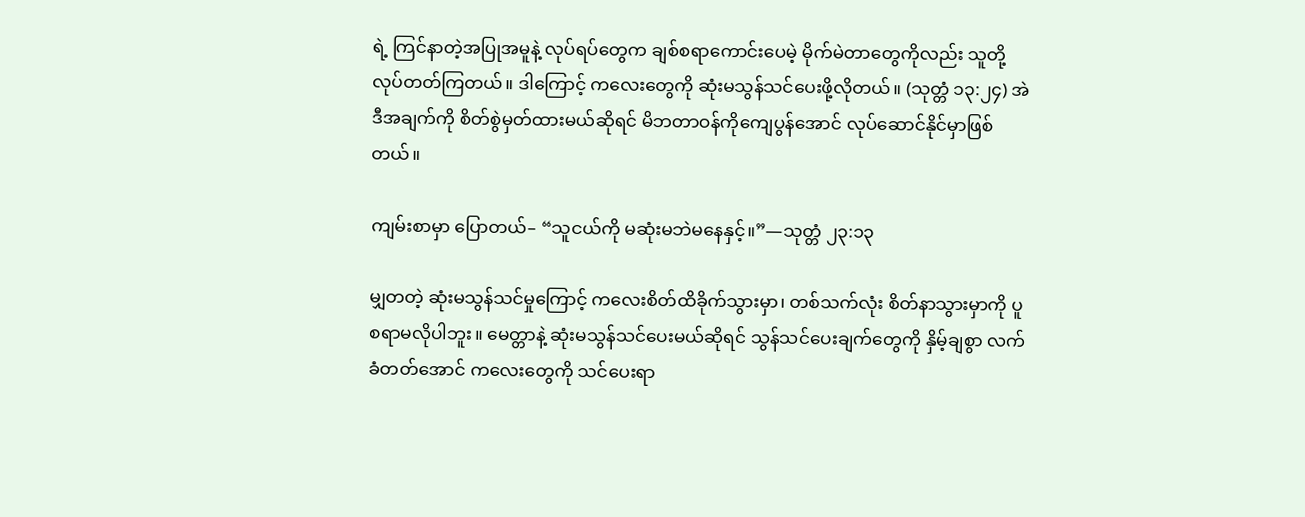ရဲ့ ကြင်နာတဲ့အပြုအမူနဲ့ လုပ်ရပ်တွေက ချစ်စရာကောင်းပေမဲ့ မိုက်မဲတာတွေကိုလည်း သူတို့လုပ်တတ်ကြတယ်။ ဒါကြောင့် ကလေးတွေကို ဆုံးမသွန်သင်ပေးဖို့လိုတယ်။ (သုတ္တံ ၁၃:၂၄) အဲဒီအချက်ကို စိတ်စွဲမှတ်ထားမယ်ဆိုရင် မိဘတာဝန်ကိုကျေပွန်အောင် လုပ်ဆောင်နိုင်မှာဖြစ်တယ်။

ကျမ်းစာမှာ ပြောတယ်– “သူငယ်ကို မဆုံးမဘဲမနေနှင့်။”—သုတ္တံ ၂၃:၁၃

မျှတတဲ့ ဆုံးမသွန်သင်မှုကြောင့် ကလေးစိတ်ထိခိုက်သွားမှာ၊ တစ်သက်လုံး စိတ်နာသွားမှာကို ပူစရာမလိုပါဘူး။ မေတ္တာနဲ့ ဆုံးမသွန်သင်ပေးမယ်ဆိုရင် သွန်သင်ပေးချက်တွေကို နှိမ့်ချစွာ လက်ခံတတ်အောင် ကလေးတွေကို သင်ပေးရာ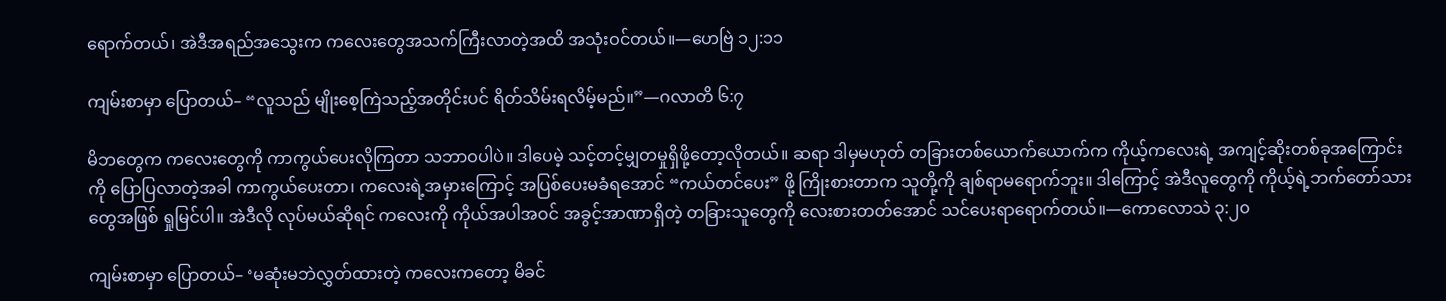ရောက်တယ်၊ အဲဒီအရည်အသွေးက ကလေးတွေအသက်ကြီးလာတဲ့အထိ အသုံးဝင်တယ်။—ဟေဗြဲ ၁၂:၁၁

ကျမ်းစာမှာ ပြောတယ်– “လူသည် မျိုးစေ့ကြဲသည့်အတိုင်းပင် ရိတ်သိမ်းရလိမ့်မည်။”—ဂလာတိ ၆:၇

မိဘတွေက ကလေးတွေကို ကာကွယ်ပေးလိုကြတာ သဘာဝပါပဲ။ ဒါပေမဲ့ သင့်တင့်မျှတမှုရှိဖို့တော့လိုတယ်။ ဆရာ ဒါမှမဟုတ် တခြားတစ်ယောက်ယောက်က ကိုယ့်ကလေးရဲ့ အကျင့်ဆိုးတစ်ခုအကြောင်းကို ပြောပြလာတဲ့အခါ ကာကွယ်ပေးတာ၊ ကလေးရဲ့အမှားကြောင့် အပြစ်ပေးမခံရအောင် “ကယ်တင်ပေး” ဖို့ ကြိုးစားတာက သူတို့ကို ချစ်ရာမရောက်ဘူး။ ဒါကြောင့် အဲဒီလူတွေကို ကိုယ့်ရဲ့ဘက်တော်သားတွေအဖြစ် ရှုမြင်ပါ။ အဲဒီလို လုပ်မယ်ဆိုရင် ကလေးကို ကိုယ်အပါအဝင် အခွင့်အာဏာရှိတဲ့ တခြားသူတွေကို လေးစားတတ်အောင် သင်ပေးရာရောက်တယ်။—ကောလောသဲ ၃:၂၀

ကျမ်းစာမှာ ပြောတယ်– ‘မဆုံးမဘဲလွှတ်ထားတဲ့ ကလေးကတော့ မိခင်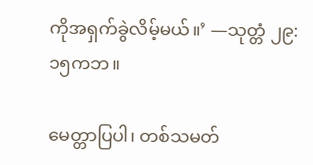ကိုအရှက်ခွဲလိမ့်မယ်။’ —သုတ္တံ ၂၉:၁၅ကဘ။

မေတ္တာပြပါ၊ တစ်သမတ်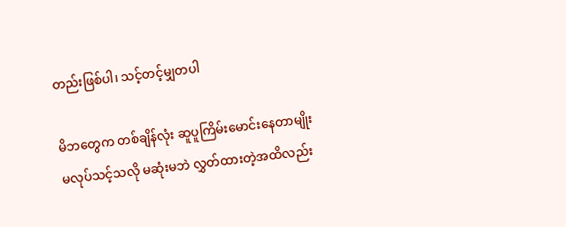တည်းဖြစ်ပါ၊ သင့်တင့်မျှတပါ

မိဘတွေက တစ်ချိန်လုံး ဆူပူကြိမ်းမောင်းနေတာမျိုး မလုပ်သင့်သလို မဆုံးမဘဲ လွှတ်ထားတဲ့အထိလည်း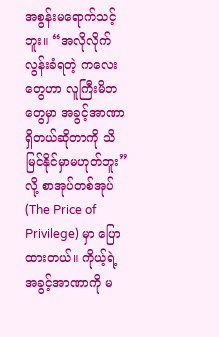အစွန်းမရောက်သင့်ဘူး။ “အလိုလိုက်လွန်းခံရတဲ့ ကလေးတွေဟာ လူကြီးမိဘတွေမှာ အခွင့်အာဏာရှိတယ်ဆိုတာကို သိမြင်နိုင်မှာမဟုတ်ဘူး” လို့ စာအုပ်တစ်အုပ် (The Price of Privilege) မှာ ပြောထားတယ်။ ကိုယ့်ရဲ့အခွင့်အာဏာကို မ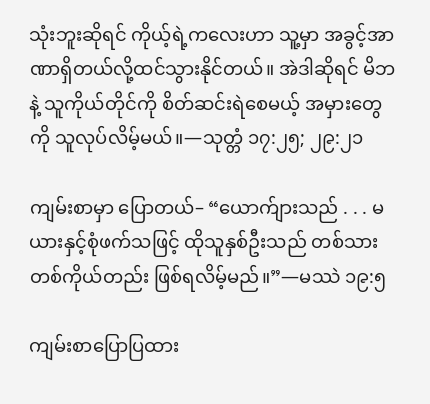သုံးဘူးဆိုရင် ကိုယ့်ရဲ့ကလေးဟာ သူ့မှာ အခွင့်အာဏာရှိတယ်လို့ထင်သွားနိုင်တယ်။ အဲဒါဆိုရင် မိဘနဲ့ သူကိုယ်တိုင်ကို စိတ်ဆင်းရဲစေမယ့် အမှားတွေကို သူလုပ်လိမ့်မယ်။—သုတ္တံ ၁၇:၂၅; ၂၉:၂၁

ကျမ်းစာမှာ ပြောတယ်– “ယောက်ျားသည် . . . မယားနှင့်စုံဖက်သဖြင့် ထိုသူနှစ်ဦးသည် တစ်သားတစ်ကိုယ်တည်း ဖြစ်ရလိမ့်မည်။”—မဿဲ ၁၉:၅

ကျမ်းစာပြောပြထား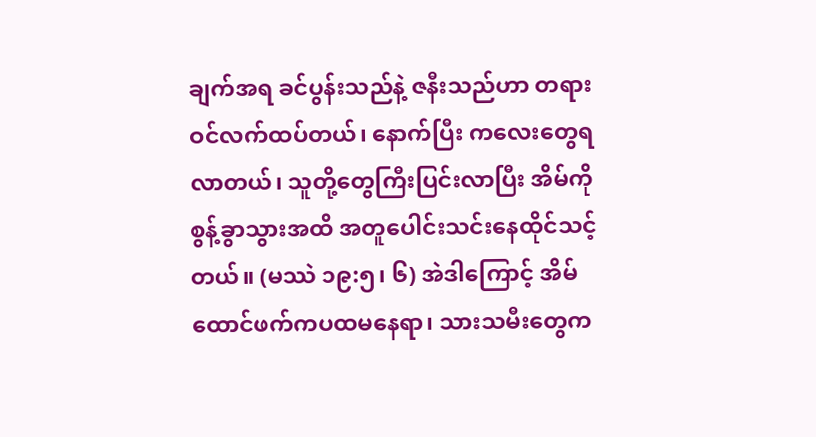ချက်အရ ခင်ပွန်းသည်နဲ့ ဇနီးသည်ဟာ တရားဝင်လက်ထပ်တယ်၊ နောက်ပြီး ကလေးတွေရလာတယ်၊ သူတို့တွေကြီးပြင်းလာပြီး အိမ်ကို စွန့်ခွာသွားအထိ အတူပေါင်းသင်းနေထိုင်သင့်တယ်။ (မဿဲ ၁၉:၅၊ ၆) အဲဒါကြောင့် အိမ်ထောင်ဖက်ကပထမနေရာ၊ သားသမီးတွေက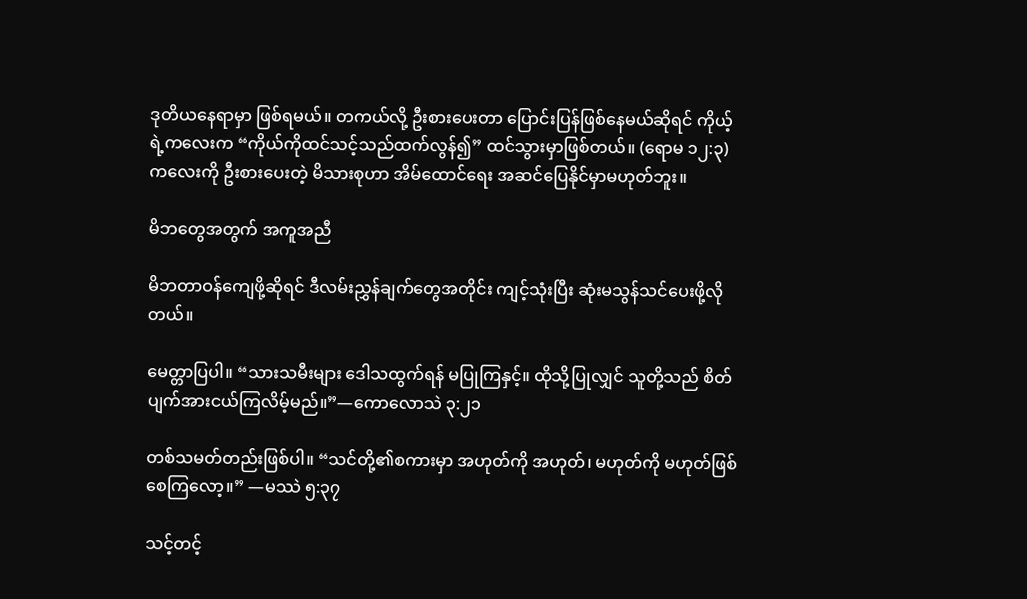ဒုတိယနေရာမှာ ဖြစ်ရမယ်။ တကယ်လို့ ဦးစားပေးတာ ပြောင်းပြန်ဖြစ်နေမယ်ဆိုရင် ကိုယ့်ရဲ့ကလေးက “ကိုယ်ကိုထင်သင့်သည်ထက်လွန်၍” ထင်သွားမှာဖြစ်တယ်။ (ရောမ ၁၂:၃) ကလေးကို ဦးစားပေးတဲ့ မိသားစုဟာ အိမ်ထောင်ရေး အဆင်ပြေနိုင်မှာမဟုတ်ဘူး။

မိဘတွေအတွက် အကူအညီ

မိဘတာဝန်ကျေဖို့ဆိုရင် ဒီလမ်းညွှန်ချက်တွေအတိုင်း ကျင့်သုံးပြီး ဆုံးမသွန်သင်ပေးဖို့လိုတယ်။

မေတ္တာပြပါ။ “သားသမီးများ ဒေါသထွက်ရန် မပြုကြနှင့်။ ထိုသို့ပြုလျှင် သူတို့သည် စိတ်ပျက်အားငယ်ကြလိမ့်မည်။”—ကောလောသဲ ၃:၂၁

တစ်သမတ်တည်းဖြစ်ပါ။ “သင်တို့၏စကားမှာ အဟုတ်ကို အဟုတ်၊ မဟုတ်ကို မဟုတ်ဖြစ်စေကြလော့။” —မဿဲ ၅:၃၇

သင့်တင့်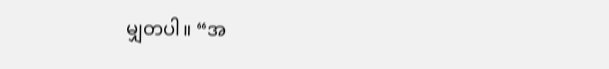မျှတပါ။ “အ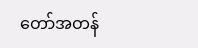တော်အတန်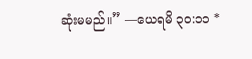ဆုံးမမည်။” —ယေရမိ ၃၀:၁၁ *